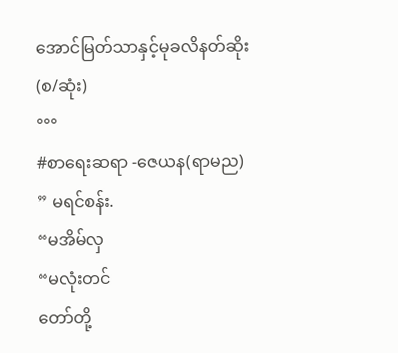အောင်မြတ်သာနှင့်မုခလိနတ်ဆိုး (စ/ဆုံး)
°°°
#စာရေးဆရာ -ဇေယန(ရာမည)
” မရင်စန်း.
“မအိမ်လှ
“မလုံးတင်
တော်တို့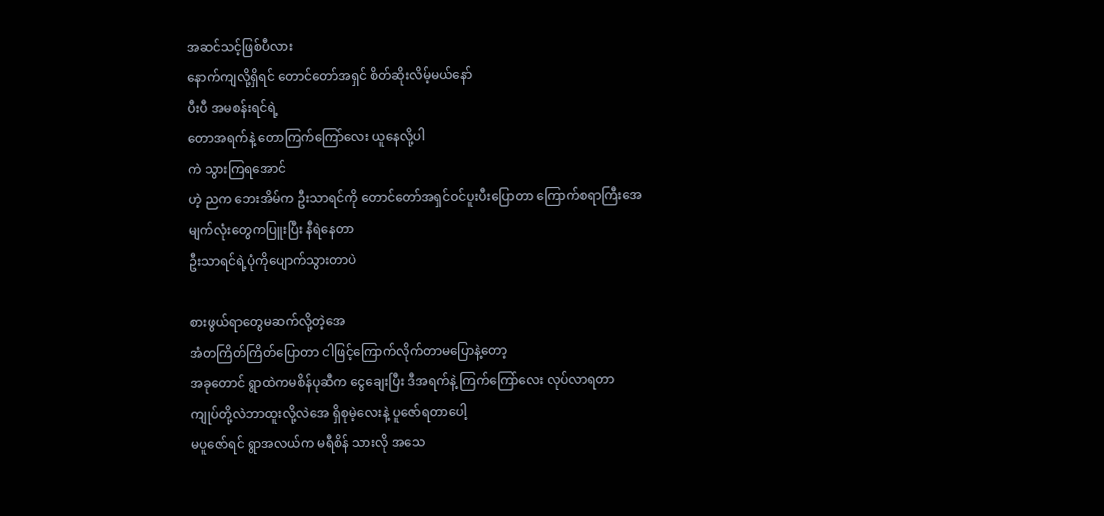အဆင်သင့်ဖြစ်ပီလား
နောက်ကျလို့ရှိရင် တောင်တော်အရှင် စိတ်ဆိုးလိမ့်မယ်နော်
ပီးပီ အမစန်းရင်ရဲ့
တောအရက်နဲ့ တောကြက်ကြော်လေး ယူနေလို့ပါ
ကဲ သွားကြရအောင်
ဟဲ့ ညက ဘေးအိမ်က ဦးသာရင်ကို တောင်တော်အရှင်ဝင်ပူးပီးပြောတာ ကြောက်စရာကြီးအေ
မျက်လုံးတွေကပြူးပြီး နီရဲနေတာ
ဦးသာရင်ရဲ့ပုံကိုပျောက်သွားတာပဲ

စားဖွယ်ရာတွေမဆက်လို့တဲ့အေ
အံတကြိတ်ကြိတ်ပြောတာ ငါဖြင့်ကြောက်လိုက်တာမပြောနဲ့တော့
အခုတောင် ရွာထဲကမစိန်ပုဆီက ငွေချေးပြီး ဒီအရက်နဲ့ ကြက်ကြော်လေး လုပ်လာရတာ
ကျုပ်တို့လဲဘာထူးလို့လဲအေ ရှိစုမဲ့လေးနဲ့ ပူဇော်ရတာပေါ့
မပူဇော်ရင် ရွာအလယ်က မရီစိန် သားလို အသေ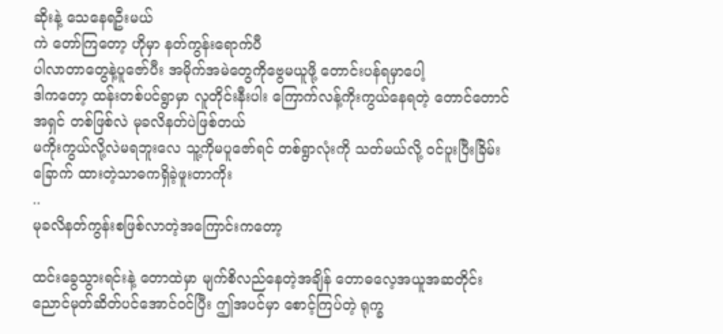ဆိုးနဲ့ သေနေရဦးမယ်
ကဲ တော်ကြတော့ ဟိုမှာ နတ်ကွန်းရောက်ပီ
ပါလာတာတွေနဲ့ပူဇော်ပီး အမိုက်အမဲတွေကိုဗွေမယူဖို့ တောင်းပန်ရမှာပေါ့
ဒါကတော့ ထန်းတစ်ပင်ရွာမှာ လူတိုင်းနီးပါး ကြောက်လန့်ကိုးကွယ်နေရတဲ့ တောင်တောင်အရှင် တစ်ဖြစ်လဲ မုခလိနတ်ပဲဖြစ်တယ်
မကိုးကွယ်လို့လဲမရဘူးလေ သူ့ကိုမပူဇော်ရင် တစ်ရွာလုံးကို သတ်မယ်လို့ ဝင်ပူးပြီးခြိမ်းခြောက် ထားတဲ့သာဓကရှိခဲ့ဖူးတာကိုး
..
မုခလိနတ်ကွန်းစဖြစ်လာတဲ့အကြောင်းကတော့

ထင်းခွေသွားရင်းနဲ့ တောထဲမှာ မျက်စိလည်နေတဲ့အချိန် တောဓလေ့အယူအဆတိုင်း
ညောင်မုတ်ဆိတ်ပင်အောင်ဝင်ပြီး ဤအပင်မှာ စောင့်ကြပ်တဲ့ ရုက္ခ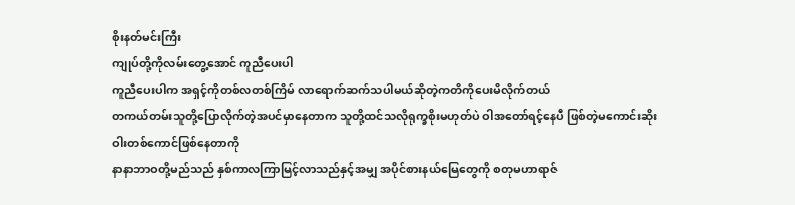စိုးနတ်မင်းကြီး
ကျုပ်တို့ကိုလမ်းတွေ့အောင် ကူညီပေးပါ
ကူညီပေးပါက အရှင့်ကိုတစ်လတစ်ကြိမ် လာရောက်ဆက်သပါမယ်ဆိုတဲ့ကတိကိုပေးမိလိုက်တယ်
တကယ်တမ်းသူတို့ပြောလိုက်တဲ့အပင်မှာနေတာက သူတို့ထင်သလိုရုက္ခစိုးမဟုတ်ပဲ ဝါအတော်ရင့်နေပီ ဖြစ်တဲ့မကောင်းဆိုးဝါးတစ်ကောင်ဖြစ်နေတာကို
နာနာဘာဝတို့မည်သည် နှစ်ကာလကြာမြင့်လာသည်နှင့်အမျှ အပိုင်စားနယ်မြေတွေကို စတုမဟာရာဇ်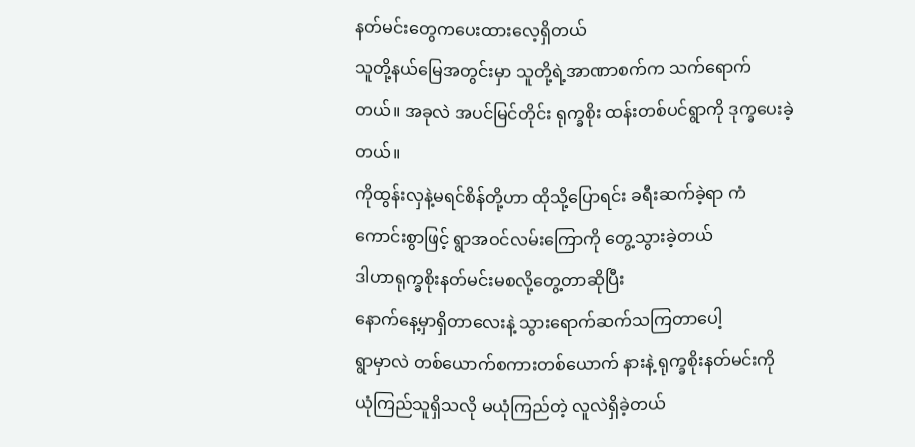နတ်မင်းတွေကပေးထားလေ့ရှိတယ်
သူတို့နယ်မြေအတွင်းမှာ သူတို့ရဲ့အာဏာစက်က သက်ရောက်တယ်။ အခုလဲ အပင်မြင်တိုင်း ရုက္ခစိုး ထန်းတစ်ပင်ရွာကို ဒုက္ခပေးခဲ့တယ်။
ကိုထွန်းလှနဲ့မရင်စိန်တို့ဟာ ထိုသို့ပြောရင်း ခရီးဆက်ခဲ့ရာ ကံကောင်းစွာဖြင့် ရွာအဝင်လမ်းကြောကို တွေ့သွားခဲ့တယ်
ဒါဟာရုက္ခစိုးနတ်မင်းမစလို့တွေ့တာဆိုပြီး
နောက်နေ့မှာရှိတာလေးနဲ့ သွားရောက်ဆက်သကြတာပေါ့
ရွာမှာလဲ တစ်ယောက်စကားတစ်ယောက် နားနဲ့ ရုက္ခစိုးနတ်မင်းကို ယုံကြည်သူရှိသလို မယုံကြည်တဲ့ လူလဲရှိခဲ့တယ်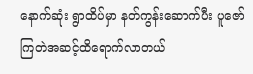နောက်ဆုံး ရွာထိပ်မှာ နတ်ကွန်းဆောက်ပီး ပူဇော်ကြတဲအဆင့်ထိရောက်လာတယ်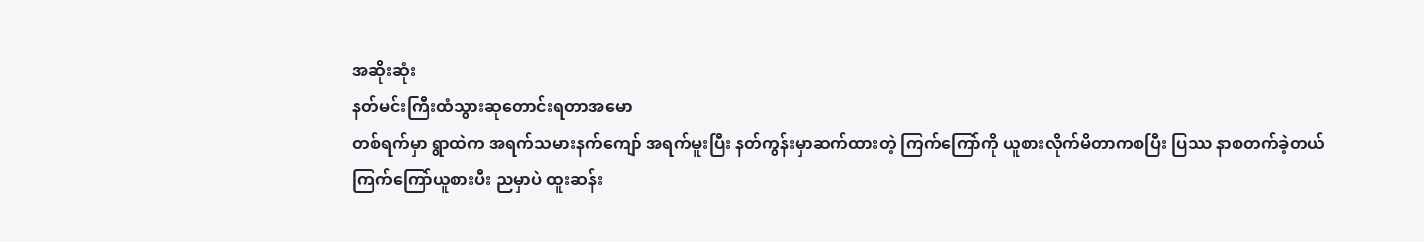အဆိုးဆုံး
နတ်မင်းကြီးထံသွားဆုတောင်းရတာအမော
တစ်ရက်မှာ ရွာထဲက အရက်သမားနက်ကျော် အရက်မူးပြီး နတ်ကွန်းမှာဆက်ထားတဲ့ ကြက်ကြော်ကို ယူစားလိုက်မိတာကစပြီး ပြဿ နာစတက်ခဲ့တယ်
ကြက်ကြော်ယူစားပီး ညမှာပဲ ထူးဆန်း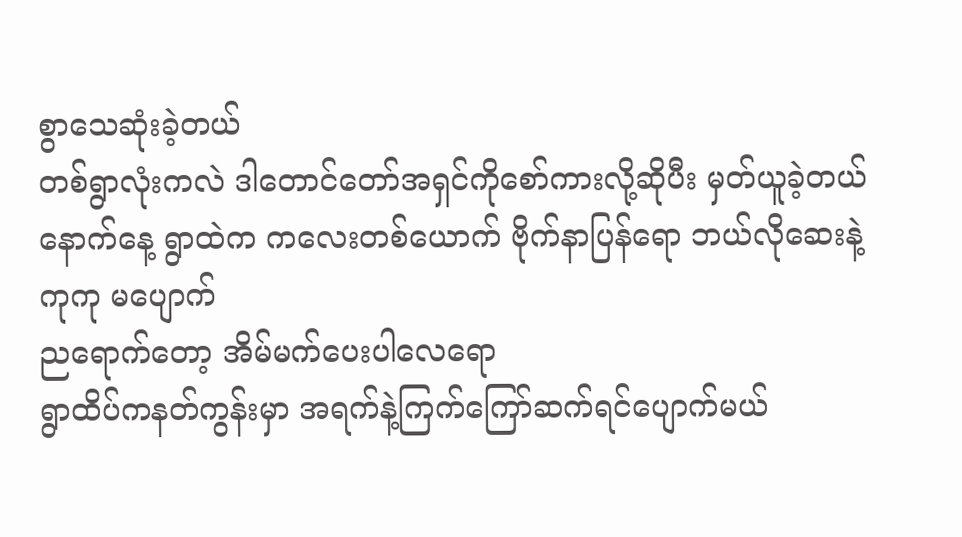စွာသေဆုံးခဲ့တယ်
တစ်ရွာလုံးကလဲ ဒါတောင်တော်အရှင်ကိုစော်ကားလို့ဆိုပီး မှတ်ယူခဲ့တယ်
နောက်နေ့ ရွာထဲက ကလေးတစ်ယောက် ဗိုက်နာပြန်ရော ဘယ်လိုဆေးနဲ့ကုကု မပျောက်
ညရောက်တော့ အိမ်မက်ပေးပါလေရော
ရွာထိပ်ကနတ်ကွန်းမှာ အရက်နဲ့ကြက်ကြော်ဆက်ရင်ပျောက်မယ်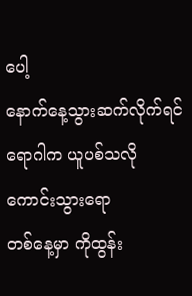ပေါ့
နောက်နေ့သွားဆက်လိုက်ရင် ရောဂါက ယူပစ်သလိုကောင်းသွားရော
တစ်နေ့မှာ ကိုထွန်း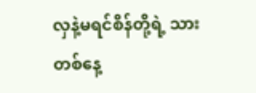လှနဲ့မရင်စိန်တို့ရဲ့ သား
တစ်နေ့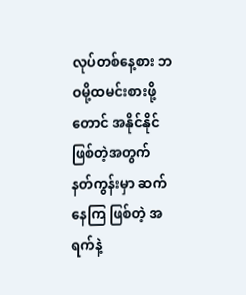လုပ်တစ်နေ့စား ဘဝမို့ထမင်းစားဖို့တောင် အနိုင်နိုင်ဖြစ်တဲ့အတွက် နတ်ကွန်းမှာ ဆက်နေကြ ဖြစ်တဲ့ အရက်နဲ့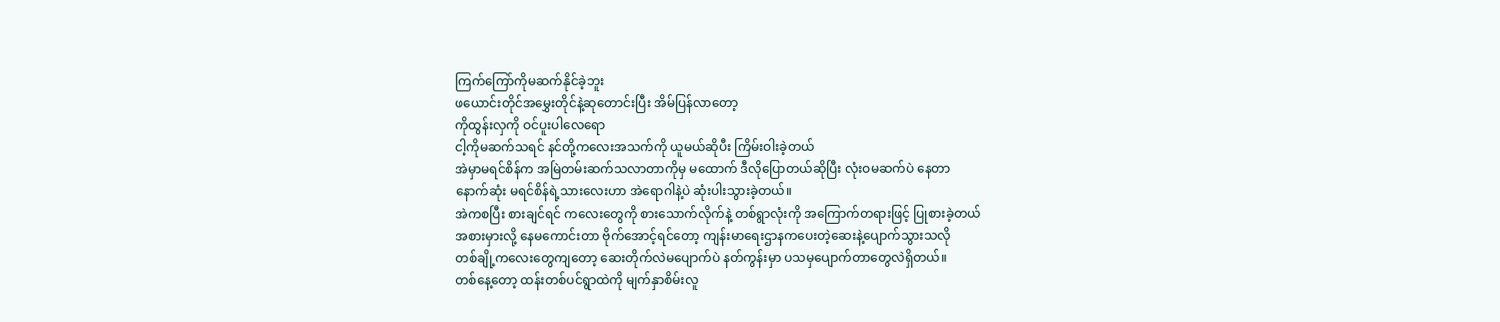ကြက်ကြော်ကိုမဆက်နိုင်ခဲ့ဘူး
ဖယောင်းတိုင်အမွှေးတိုင်နဲ့ဆုတောင်းပြီး အိမ်ပြန်လာတော့
ကိုထွန်းလှကို ဝင်ပူးပါလေရော
ငါ့ကိုမဆက်သရင် နင်တို့ကလေးအသက်ကို ယူမယ်ဆိုပီး ကြိမ်းဝါးခဲ့တယ်
အဲမှာမရင်စိန်က အမြဲတမ်းဆက်သလာတာကိုမှ မထောက် ဒီလိုပြောတယ်ဆိုပြီး လုံးဝမဆက်ပဲ နေတာ
နောက်ဆုံး မရင်စိန်ရဲ့သားလေးဟာ အဲရောဂါနဲ့ပဲ ဆုံးပါးသွားခဲ့တယ်။
အဲကစပြီး စားချင်ရင် ကလေးတွေကို စားသောက်လိုက်နဲ့ တစ်ရွာလုံးကို အကြောက်တရားဖြင့် ပြုစားခဲ့တယ်
အစားမှားလို့ နေမကောင်းတာ ဗိုက်အောင့်ရင်တော့ ကျန်းမာရေးဌာနကပေးတဲ့ဆေးနဲ့ပျောက်သွားသလို
တစ်ချို့ကလေးတွေကျတော့ ဆေးတိုက်လဲမပျောက်ပဲ နတ်ကွန်းမှာ ပသမှပျောက်တာတွေလဲရှိတယ်။
တစ်နေ့တော့ ထန်းတစ်ပင်ရွာထဲကို မျက်နှာစိမ်းလူ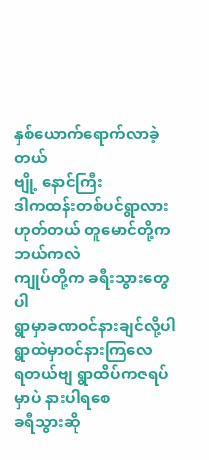နှစ်ယောက်ရောက်လာခဲ့တယ်
ဗျို့ နောင်ကြီး
ဒါကထန်းတစ်ပင်ရွာလား
ဟုတ်တယ် တူမောင်တို့က ဘယ်ကလဲ
ကျုပ်တို့က ခရီးသွားတွေပါ
ရွာမှာခဏဝင်နားချင်လို့ပါ
ရွာထဲမှာဝင်နားကြလေ
ရတယ်ဗျ ရွာထိပ်ကဇရပ်မှာပဲ နားပါရစေ
ခရီသွားဆို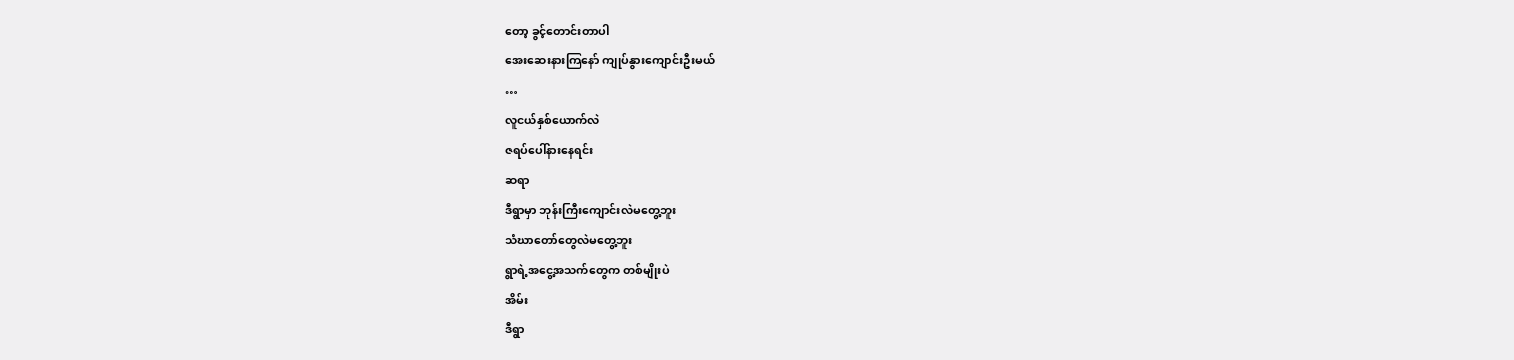တော့ ခွင့်တောင်းတာပါ
အေးဆေးနားကြနော် ကျုပ်နွားကျောင်းဦးမယ်
…
လူငယ်နှစ်ယောက်လဲ
ဇရပ်ပေါ်နားနေရင်း
ဆရာ
ဒီရွာမှာ ဘုန်းကြီးကျောင်းလဲမတွေ့ဘူး
သံဃာတော်တွေလဲမတွေ့ဘူး
ရွာရဲ့အငွေ့အသက်တွေက တစ်မျိုးပဲ
အိမ်း
ဒီရွာ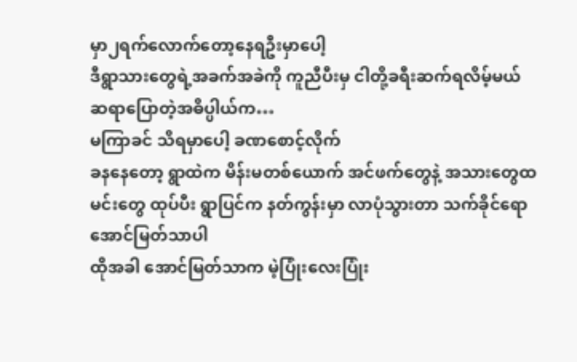မှာ၂ရက်လောက်တော့နေရဦးမှာပေါ့
ဒီရွာသားတွေရဲ့အခက်အခဲကို ကူညီပီးမှ ငါတို့ခရီးဆက်ရလိမ့်မယ်
ဆရာပြောတဲ့အဓိပ္ပါယ်က…
မကြာခင် သိရမှာပေါ့ ခဏစောင့်လိုက်
ခနနေတော့ ရွာထဲက မိန်းမတစ်ယောက် အင်ဖက်တွေနဲ့ အသားတွေထမင်းတွေ ထုပ်ပီး ရွာပြင်က နတ်ကွန်းမှာ လာပုံသွားတာ သက်ခိုင်ရော အောင်မြတ်သာပါ
ထိုအခါ အောင်မြတ်သာက မဲ့ပြုံးလေးပြုံး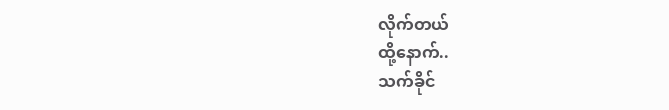လိုက်တယ်
ထို့နောက်..
သက်ခိုင်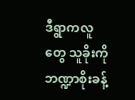ဒီရွာကလူတွေ သူခိုးကိုဘဏ္ဍာစိုးခန့်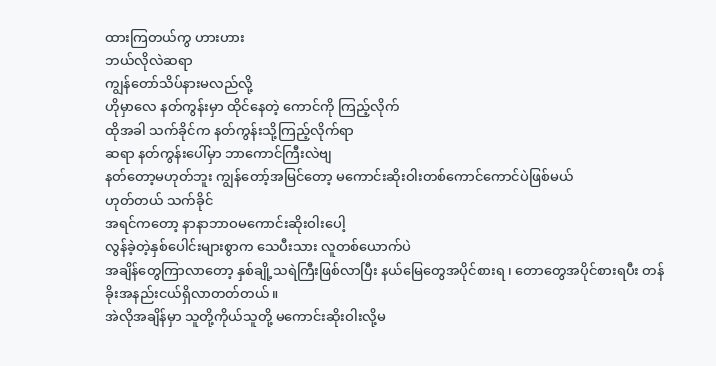ထားကြတယ်ကွ ဟားဟား
ဘယ်လိုလဲဆရာ
ကျွန်တော်သိပ်နားမလည်လို့
ဟိုမှာလေ နတ်ကွန်းမှာ ထိုင်နေတဲ့ ကောင်ကို ကြည့်လိုက်
ထိုအခါ သက်ခိုင်က နတ်ကွန်းသို့ကြည့်လိုက်ရာ
ဆရာ နတ်ကွန်းပေါ်မှာ ဘာကောင်ကြီးလဲဗျ
နတ်တော့မဟုတ်ဘူး ကျွန်တော့်အမြင်တော့ မကောင်းဆိုးဝါးတစ်ကောင်ကောင်ပဲဖြစ်မယ်
ဟုတ်တယ် သက်ခိုင်
အရင်ကတော့ နာနာဘာဝမကောင်းဆိုးဝါးပေါ့
လွန်ခဲ့တဲ့နှစ်ပေါင်းများစွာက သေပီးသား လူတစ်ယောက်ပဲ
အချိန်တွေကြာလာတော့ နှစ်ချို့သရဲကြီးဖြစ်လာပြီး နယ်မြေတွေအပိုင်စားရ ၊ တောတွေအပိုင်စားရပီး တန်ခိုးအနည်းငယ်ရှိလာတတ်တယ်။
အဲလိုအချိန်မှာ သူတို့ကိုယ်သူတို့ မကောင်းဆိုးဝါးလို့မ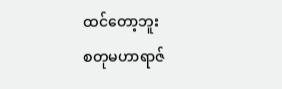ထင်တော့ဘူး
စတုမဟာရာဇ်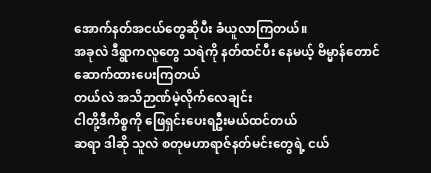အောက်နတ်အငယ်တွေဆိုပီး ခံယူလာကြတယ်။
အခုလဲ ဒီရွာကလူတွေ သရဲကို နတ်ထင်ပီး နေမယ့် ဗိမ္မာန်တောင်ဆောက်ထားပေးကြတယ်
တယ်လဲ အသိဉာဏ်မဲ့လိုက်လေချင်း
ငါတို့ဒီကိစ္စကို ဖြေရှင်းပေးရဦးမယ်ထင်တယ်
ဆရာ ဒါဆို သူလဲ စတုမဟာရာဇ်နတ်မင်းတွေရဲ့ ငယ်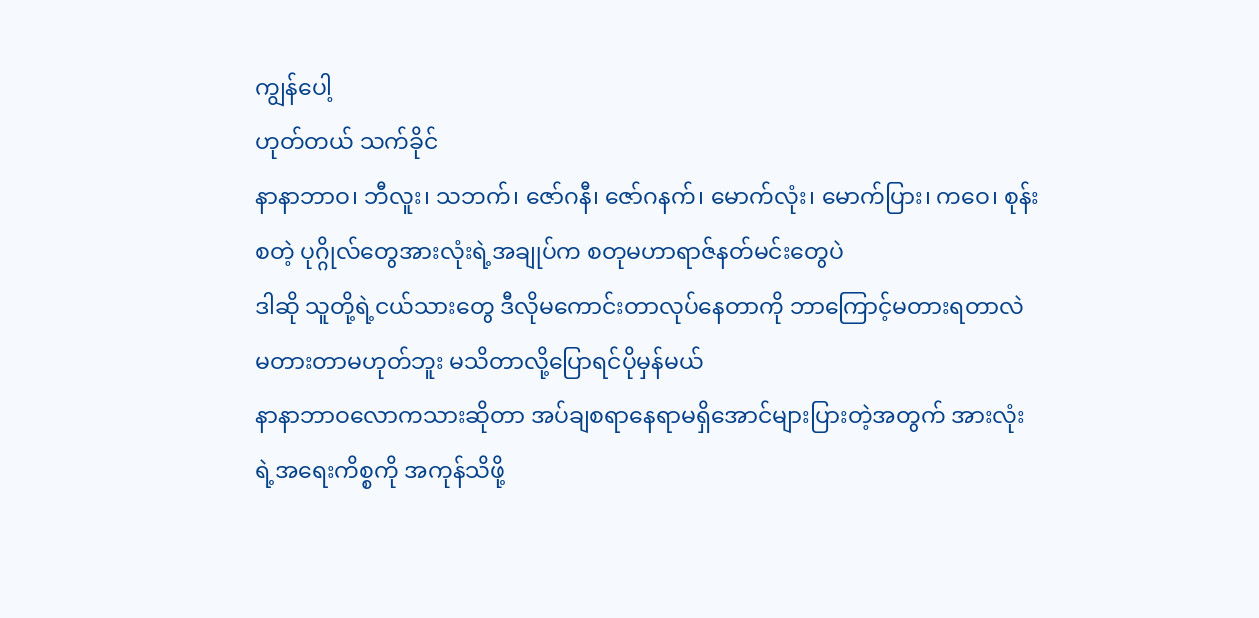ကျွန်ပေါ့
ဟုတ်တယ် သက်ခိုင်
နာနာဘာဝ၊ ဘီလူး၊ သဘက်၊ ဇော်ဂနီ၊ ဇော်ဂနက်၊ မောက်လုံး၊ မောက်ပြား၊ ကဝေ၊ စုန်းစတဲ့ ပုဂ္ဂိုလ်တွေအားလုံးရဲ့အချုပ်က စတုမဟာရာဇ်နတ်မင်းတွေပဲ
ဒါဆို သူတို့ရဲ့ငယ်သားတွေ ဒီလိုမကောင်းတာလုပ်နေတာကို ဘာကြောင့်မတားရတာလဲ
မတားတာမဟုတ်ဘူး မသိတာလို့ပြောရင်ပိုမှန်မယ်
နာနာဘာဝလောကသားဆိုတာ အပ်ချစရာနေရာမရှိအောင်များပြားတဲ့အတွက် အားလုံးရဲ့အရေးကိစ္စကို အကုန်သိဖို့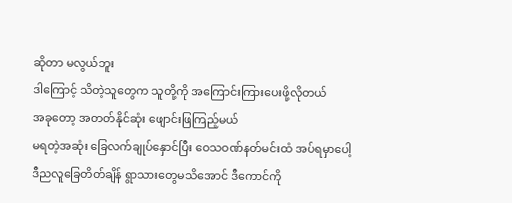ဆိုတာ မလွယ်ဘူး
ဒါကြောင့် သိတဲ့သူတွေက သူတို့ကို အကြောင်းကြားပေးဖို့လိုတယ်
အခုတော့ အတတ်နိုင်ဆုံး ဖျောင်းဖြကြည့်မယ်
မရတဲ့အဆုံး ခြေလက်ချုပ်နှောင်ပြီး ဝေသဝဏ်နတ်မင်းထံ အပ်ရမှာပေါ့
ဒီညလူခြေတိတ်ချိန် ရွာသားတွေမသိအောင် ဒီကောင်ကို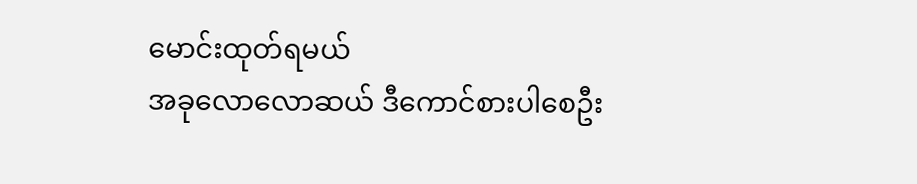မောင်းထုတ်ရမယ်
အခုလောလောဆယ် ဒီကောင်စားပါစေဦး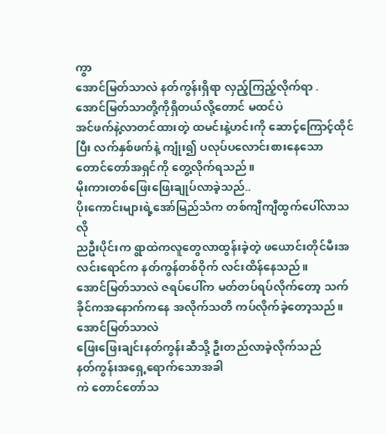ကွာ
အောင်မြတ်သာလဲ နတ်ကွန်းရှိရာ လှည့်ကြည့်လိုက်ရာ .
အောင်မြတ်သာတို့ကိုရှိတယ်လို့တောင် မထင်ပဲ
အင်ဖက်နဲ့လာတင်ထားတဲ့ ထမင်းနဲ့ဟင်းကို ဆောင့်ကြောင့်ထိုင်ပြီး လက်နှစ်ဖက်နဲ့ ကျုံး၍ ပလုပ်ပလောင်းစားနေသော တောင်တော်အရှင်ကို တွေ့လိုက်ရသည်။
မိုးကားတစ်ဖြေးဖြေးချုပ်လာခဲ့သည်..
ပိုးကောင်းများရဲ့အော်မြည်သံက တစ်ကျီကျီထွက်ပေါ်လာသလို
ညဦးပိုင်းက ရွာထဲကလူတွေလာထွန်းခဲ့တဲ့ ဖယောင်းတိုင်မီးအလင်းရောင်က နတ်ကွန်တစ်ဝိုက် လင်းထိန်နေသည်။
အောင်မြတ်သာလဲ ဇရပ်ပေါ်က မတ်တပ်ရပ်လိုက်တော့ သက်ခိုင်ကအနောက်ကနေ အလိုက်သတိ ကပ်လိုက်ခဲ့တော့သည်။
အောင်မြတ်သာလဲ
ဖြေးဖြေးချင်းနတ်ကွန်းဆီသို့ ဦးတည်လာခဲ့လိုက်သည်
နတ်ကွန်းအရှေ့ရောက်သောအခါ
ကဲ တောင်တော်သ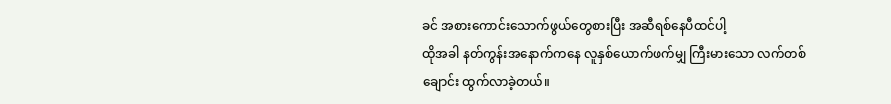ခင် အစားကောင်းသောက်ဖွယ်တွေစားပြီး အဆီရစ်နေပီထင်ပါ့
ထိုအခါ နတ်ကွန်းအနောက်ကနေ လူနှစ်ယောက်ဖက်မျှ ကြီးမားသော လက်တစ်ချောင်း ထွက်လာခဲ့တယ်။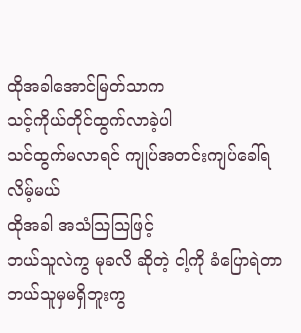ထိုအခါအောင်မြတ်သာက
သင့်ကိုယ်တိုင်ထွက်လာခဲ့ပါ
သင်ထွက်မလာရင် ကျုပ်အတင်းကျပ်ခေါ်ရလိမ့်မယ်
ထိုအခါ အသံသြသြဖြင့်
ဘယ်သူလဲကွ မုခလိ ဆိုတဲ့ ငါ့ကို ခံပြောရဲတာ ဘယ်သူမှမရှိဘူးကွ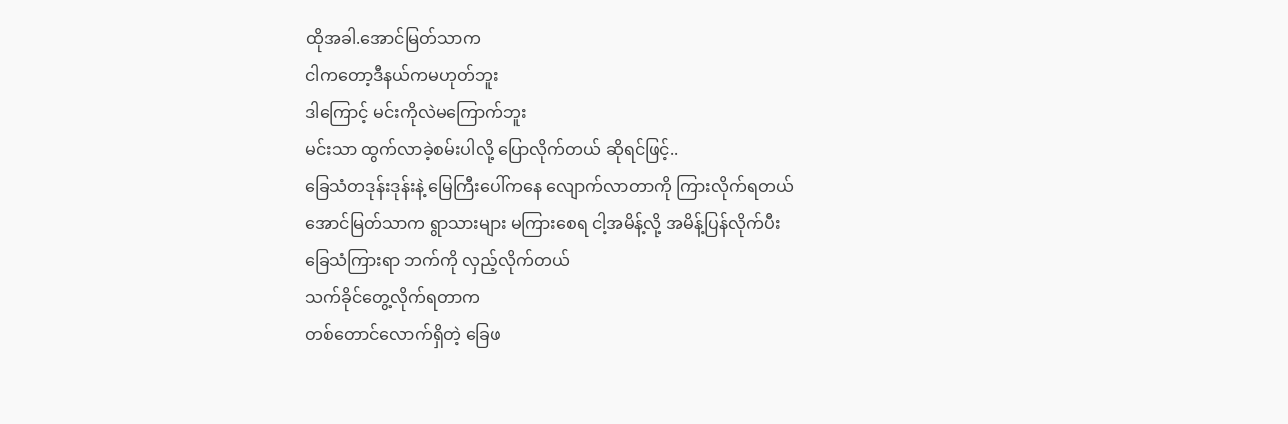ထိုအခါ.အောင်မြတ်သာက
ငါကတော့ဒီနယ်ကမဟုတ်ဘူး
ဒါကြောင့် မင်းကိုလဲမကြောက်ဘူး
မင်းသာ ထွက်လာခဲ့စမ်းပါလို့ ပြောလိုက်တယ် ဆိုရင်ဖြင့်..
ခြေသံတဒုန်းဒုန်းနဲ့ မြေကြီးပေါ်ကနေ လျောက်လာတာကို ကြားလိုက်ရတယ်
အောင်မြတ်သာက ရွာသားများ မကြားစေရ ငါ့အမိန့်လို့ အမိန့်ပြန်လိုက်ပီး
ခြေသံကြားရာ ဘက်ကို လှည့်လိုက်တယ်
သက်ခိုင်တွေ့လိုက်ရတာက
တစ်တောင်လောက်ရှိတဲ့ ခြေဖ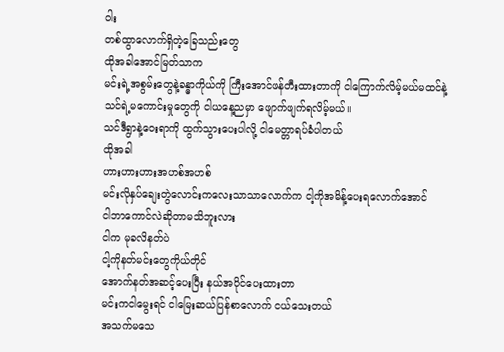ဝါး
တစ်ထွာလောက်ရှိတဲ့ခြေသည်းတွေ
ထိုအခါအောင်မြတ်သာက
မင်းရဲ့အစွမ်းတွေနဲ့ခန္ဓာကိုယ်ကို ကြီးအောင်ဖန်တီးထားတာကို ငါကြောက်လိမ့်မယ်မထင်နဲ့
သင်ရဲ့မကောင်းမှုတွေကို ငါယနေ့ညမှာ ဖျောက်ဖျက်ရလိမ့်မယ်။
သင်ဒီရွာနဲ့ဝေးရာကို ထွက်သွားပေးပါလို့ ငါမေတ္တာရပ်ခံပါတယ်
ထိုအခါ
ဟားဟားဟားအဟစ်အဟစ်
မင်းလိုနှပ်ချေးတွဲလောင်းကလေးသာသာလောက်က ငါ့ကိုအမိန့်ပေးရလောက်အောင်
ငါဘာကောင်လဲဆိုတာမသိဘူးလား
ငါက မုခလိနတ်ပဲ
ငါ့ကိုနတ်မင်းတွေကိုယ်တိုင်
အောက်နတ်အဆင့်ပေးပြီး နယ်အပိုင်ပေးထားတာ
မင်းကငါမွေးရင် ငါမြေးဆယ်ပြန်စာလောက် ငယ်သေးတယ်
အသက်မသေ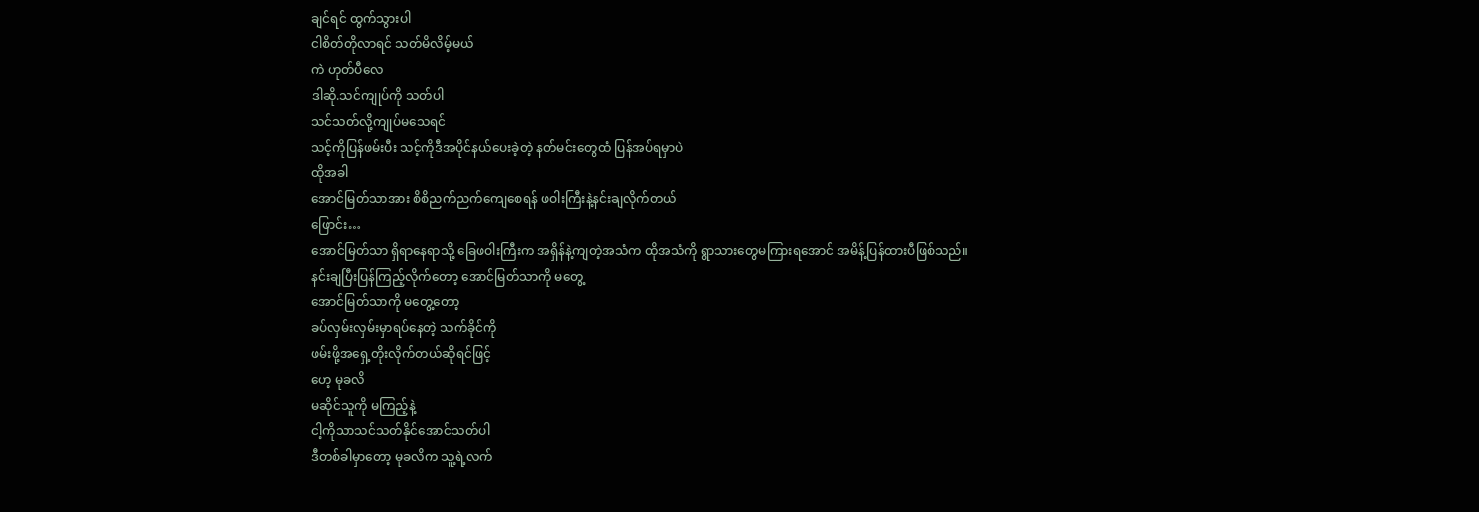ချင်ရင် ထွက်သွားပါ
ငါစိတ်တိုလာရင် သတ်မိလိမ့်မယ်
ကဲ ဟုတ်ပီလေ
ဒါဆို.သင်ကျုပ်ကို သတ်ပါ
သင်သတ်လို့ကျုပ်မသေရင်
သင့်ကိုပြန်ဖမ်းပီး သင့်ကိုဒီအပိုင်နယ်ပေးခဲ့တဲ့ နတ်မင်းတွေထံ ပြန်အပ်ရမှာပဲ
ထိုအခါ
အောင်မြတ်သာအား စိစိညက်ညက်ကျေစေရန် ဖဝါးကြီးနဲ့နင်းချလိုက်တယ်
ဖြောင်း…
အောင်မြတ်သာ ရှိရာနေရာသို့ ခြေဖဝါးကြီးက အရှိန်နဲ့ကျတဲ့အသံက ထိုအသံကို ရွာသားတွေမကြားရအောင် အမိန့်ပြန်ထားပီဖြစ်သည်။
နင်းချပြီးပြန်ကြည့်လိုက်တော့ အောင်မြတ်သာကို မတွေ့
အောင်မြတ်သာကို မတွေ့တော့
ခပ်လှမ်းလှမ်းမှာရပ်နေတဲ့ သက်ခိုင်ကို
ဖမ်းဖို့အရှေ့တိုးလိုက်တယ်ဆိုရင်ဖြင့်
ဟေ့ မုခလိ
မဆိုင်သူကို မကြည့်နဲ့
ငါ့ကိုသာသင်သတ်နိုင်အောင်သတ်ပါ
ဒီတစ်ခါမှာတော့ မုခလိက သူ့ရဲ့လက်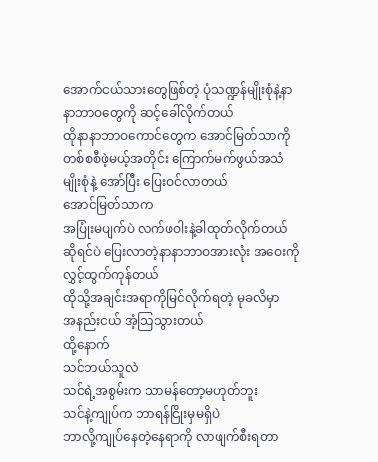အောက်ငယ်သားတွေဖြစ်တဲ့ ပုံသဏ္ဍန်မျိုးစုံနဲ့နာနာဘာဝတွေကို ဆင့်ခေါ်လိုက်တယ်
ထိုနာနာဘာဝကောင်တွေက အောင်မြတ်သာကို တစ်စစီဖဲ့မယ့်အတိုင်း ကြောက်မက်ဖွယ်အသံမျိုးစုံနဲ့ အော်ပြီး ပြေးဝင်လာတယ်
အောင်မြတ်သာက
အပြုံးမပျက်ပဲ လက်ဖဝါးနဲ့ခါထုတ်လိုက်တယ်ဆိုရင်ပဲ ပြေးလာတဲ့နာနာဘာဝအားလုံး အဝေးကို လွှင့်ထွက်ကုန်တယ်
ထိုသို့အချင်းအရာကိုမြင်လိုက်ရတဲ့ မုခလိမှာ
အနည်းငယ် အံ့သြသွားတယ်
ထို့နောက်
သင်ဘယ်သူလဲ
သင်ရဲ့အစွမ်းက သာမန်တော့မဟုတ်ဘူး
သင်နဲ့ကျုပ်က ဘာရန်ငြိုးမှမရှိပဲ
ဘာလို့ကျုပ်နေတဲ့နေရာကို လာဖျက်စီးရတာ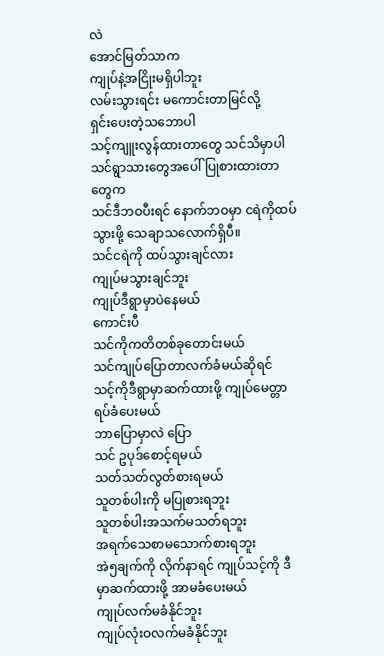လဲ
အောင်မြတ်သာက
ကျုပ်နဲ့အငြိုးမရှိပါဘူး
လမ်းသွားရင်း မကောင်းတာမြင်လို့
ရှင်းပေးတဲ့သဘောပါ
သင့်ကျူးလွန်ထားတာတွေ သင်သိမှာပါ
သင်ရွာသားတွေအပေါ် ပြုစားထားတာတွေက
သင်ဒီဘဝပီးရင် နောက်ဘဝမှာ ငရဲကိုထပ်သွားဖို့ သေချာသလောက်ရှိပီ။
သင်ငရဲကို ထပ်သွားချင်လား
ကျုပ်မသွားချင်ဘူး
ကျုပ်ဒီရွာမှာပဲနေမယ်
ကောင်းပီ
သင်ကိုကတိတစ်ခုတောင်းမယ်
သင်ကျုပ်ပြောတာလက်ခံမယ်ဆိုရင်
သင့်ကိုဒီရွာမှာဆက်ထားဖို့ ကျုပ်မေတ္တာရပ်ခံပေးမယ်
ဘာပြောမှာလဲ ပြော
သင် ဥပုဒ်စောင့်ရမယ်
သတ်သတ်လွတ်စားရမယ်
သူတစ်ပါးကို မပြုစားရဘူး
သူတစ်ပါးအသက်မသတ်ရဘူး
အရက်သေစာမသောက်စားရဘူး
အဲ၅ချက်ကို လိုက်နာရင် ကျုပ်သင့်ကို ဒီမှာဆက်ထားဖို့ အာမခံပေးမယ်
ကျုပ်လက်မခံနိုင်ဘူး
ကျုပ်လုံးဝလက်မခံနိုင်ဘူး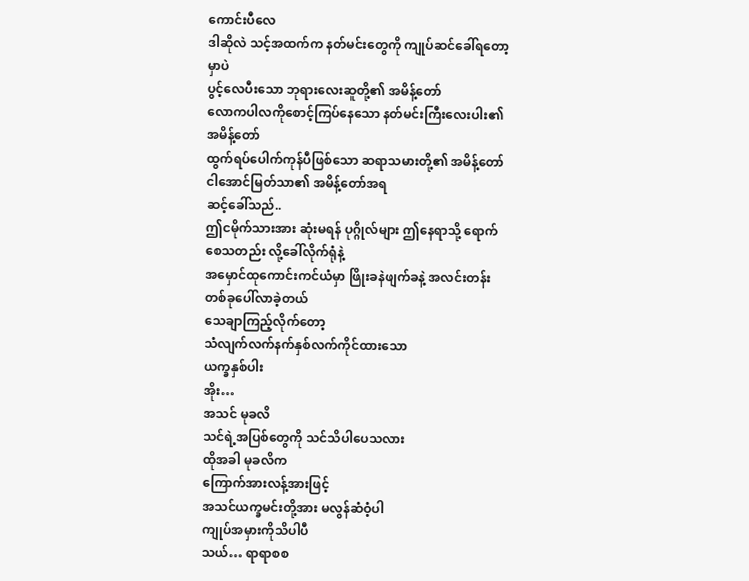ကောင်းပီလေ
ဒါဆိုလဲ သင့်အထက်က နတ်မင်းတွေကို ကျုပ်ဆင်ခေါ်ရတော့မှာပဲ
ပွင့်လေပီးသော ဘုရားလေးဆူတို့၏ အမိန့်တော်
လောကပါလကိုစောင့်ကြပ်နေသော နတ်မင်းကြီးလေးပါး၏ အမိန့်တော်
ထွက်ရပ်ပေါက်ကုန်ပီဖြစ်သော ဆရာသမားတို့၏ အမိန့်တော်
ငါအောင်မြတ်သာ၏ အမိန့်တော်အရ
ဆင့်ခေါ်သည်..
ဤငမိုက်သားအား ဆုံးမရန် ပုဂ္ဂိုလ်များ ဤနေရာသို့ ရောက်စေသတည်း လို့ခေါ်လိုက်ရုံနဲ့
အမှောင်ထုကောင်းကင်ယံမှာ ဖြိုးခနဲဖျက်ခနဲ့ အလင်းတန်းတစ်ခုပေါ်လာခဲ့တယ်
သေချာကြည့်လိုက်တော့
သံလျက်လက်နက်နှစ်လက်ကိုင်ထားသော
ယက္ခနှစ်ပါး
အိုး…
အသင် မုခလိ
သင်ရဲ့အပြစ်တွေကို သင်သိပါပေသလား
ထိုအခါ မုခလိက
ကြောက်အားလန့်အားဖြင့်
အသင်ယက္ခမင်းတို့အား မလွန်ဆံဝံ့ပါ
ကျုပ်အမှားကိုသိပါပီ
သယ်… ရာရာစစ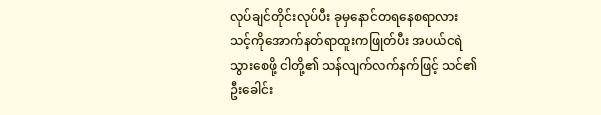လုပ်ချင်တိုင်းလုပ်ပီး ခုမှနောင်တရနေစရာလား
သင့်ကိုအောက်နတ်ရာထူးကဖြုတ်ပီး အပယ်ငရဲသွားစေဖို့ ငါတို့၏ သန်လျက်လက်နက်ဖြင့် သင်၏ ဦးခေါင်း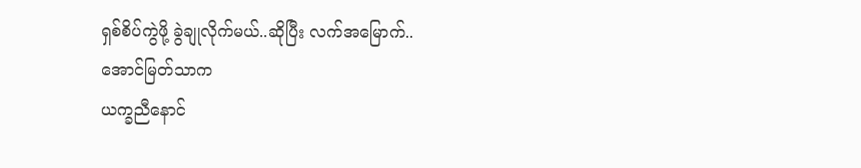ရှစ်စိပ်ကွဲဖို့ ခွဲချုလိုက်မယ်..ဆိုပြီး လက်အမြောက်..
အောင်မြတ်သာက
ယက္ခညီနောင်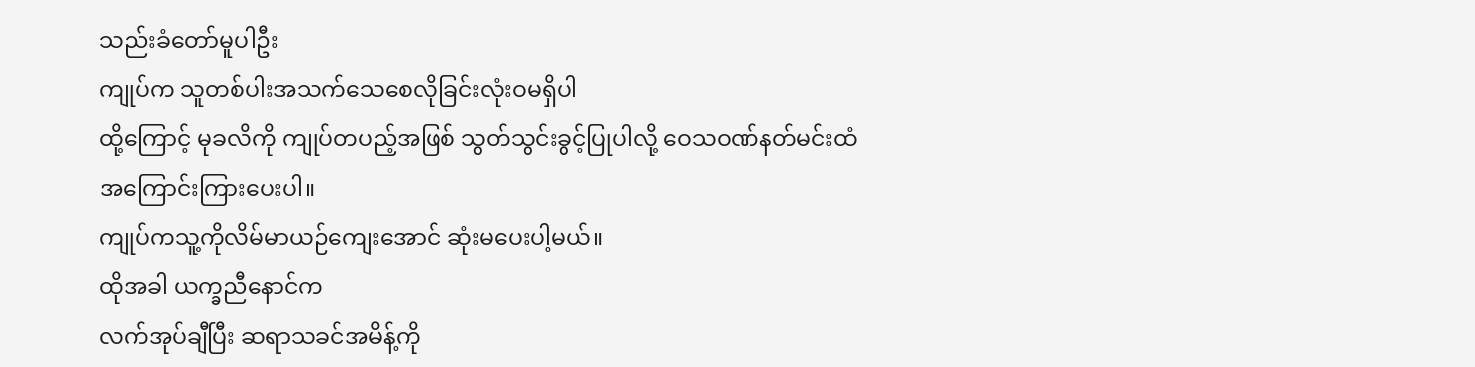သည်းခံတော်မူပါဦး
ကျုပ်က သူတစ်ပါးအသက်သေစေလိုခြင်းလုံးဝမရှိပါ
ထို့ကြောင့် မုခလိကို ကျုပ်တပည့်အဖြစ် သွတ်သွင်းခွင့်ပြုပါလို့ ဝေသဝဏ်နတ်မင်းထံ အကြောင်းကြားပေးပါ။
ကျုပ်ကသူ့ကိုလိမ်မာယဉ်ကျေးအောင် ဆုံးမပေးပါ့မယ်။
ထိုအခါ ယက္ခညီနောင်က
လက်အုပ်ချီပြီး ဆရာသခင်အမိန့်ကို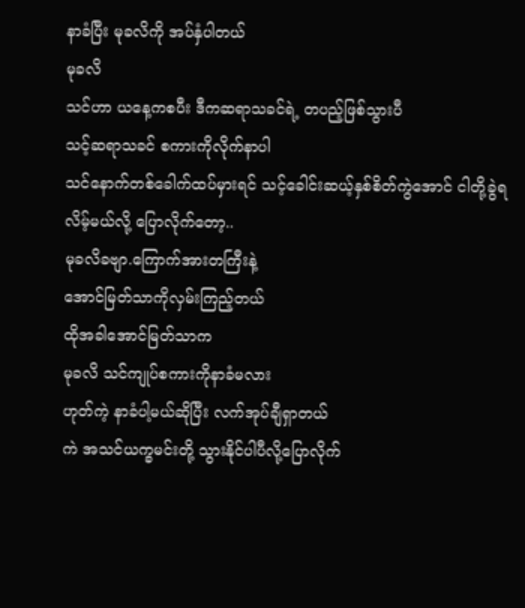နာခံပြီး မုခလိကို အပ်နှံပါတယ်
မုခလိ
သင်ဟာ ယနေ့ကစပီး ဒီကဆရာသခင်ရဲ့ တပည့်ဖြစ်သွားပီ
သင့်ဆရာသခင် စကားကိုလိုက်နာပါ
သင်နောက်တစ်ခေါက်ထပ်မှားရင် သင့်ခေါင်းဆယ့်နှစ်စိတ်ကွဲအောင် ငါတို့ခွဲရလိမ့်မယ်လို့ ပြောလိုက်တော့..
မုခလိခဗျာ.ကြောက်အားတကြီးနဲ့
အောင်မြတ်သာကိုလှမ်းကြည့်တယ်
ထိုအခါအောင်မြတ်သာက
မုခလိ သင်ကျုပ်စကားကိုနာခံမလား
ဟုတ်ကဲ့ နာခံပါ့မယ်ဆိုပြီး လက်အုပ်ချီရှာတယ်
ကဲ အသင်ယက္ခမင်းတို့ သွားနိုင်ပါပီလို့ပြောလိုက်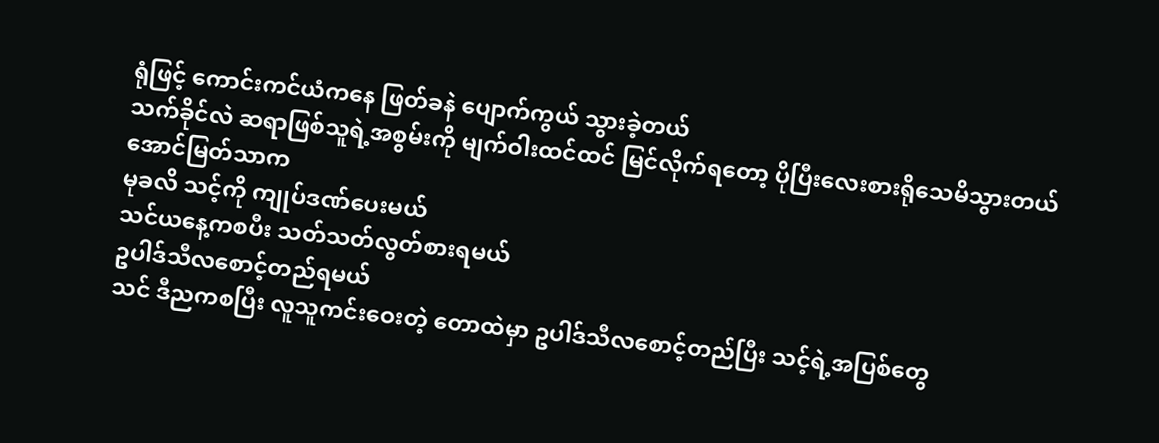ရုံဖြင့် ကောင်းကင်ယံကနေ ဖြတ်ခနဲ ပျောက်ကွယ် သွားခဲ့တယ်
သက်ခိုင်လဲ ဆရာဖြစ်သူရဲ့အစွမ်းကို မျက်ဝါးထင်ထင် မြင်လိုက်ရတော့ ပိုပြီးလေးစားရိုသေမိသွားတယ်
အောင်မြတ်သာက
မုခလိ သင့်ကို ကျုပ်ဒဏ်ပေးမယ်
သင်ယနေ့ကစပီး သတ်သတ်လွတ်စားရမယ်
ဥပါဒ်သီလစောင့်တည်ရမယ်
သင် ဒီညကစပြီး လူသူကင်းဝေးတဲ့ တောထဲမှာ ဥပါဒ်သီလစောင့်တည်ပြီး သင့်ရဲ့အပြစ်တွေ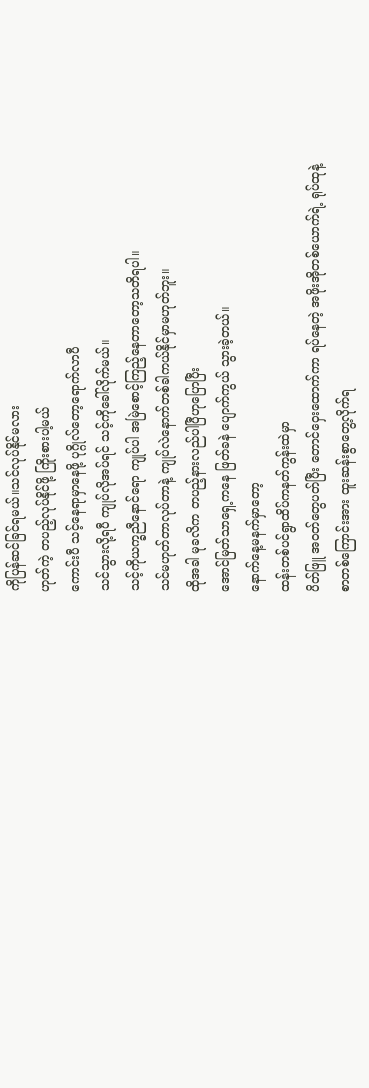ကိုပြန်ဆင်ခြင်ရမယ်။သင်လုပ်နိုင်မလား
ဟုတ်ကဲ့ တပည့်လုပ်နိုင်ဖို့ ကြိုးစားပါ့မယ်
ကောင်းပီ သင့်နေရာမှာနေဖို့ ပုဂ္ဂိုလ်တော့ရောက်လာပီ
သင်သွားလို့ရပီ ကျုပ်လိုအပ်ရင် သင့်ကိုခေါ်လိုက်မယ်။
သင့်ကိုယက္ခညီနောင်ရော ကျုပ်ပါ အမြဲစောင့်ကြည့်နေတာတော့သတိရပါ။
သင်မဟုတ်တာလုပ်တာနဲ့ ကျုပ်လဲနောက်တစ်ခါကယ်နိုင်မှာမဟုတ်ဘူး။
ထိုအခါ မုခလိက တပည့်နားလည်ပါပြီဟုပြောပြီး
အောင်မြတ်သာရှေ့ကနေ ဖြတ်ခနဲ ပျောက်ကွယ် သွားခဲ့တယ်။
နောက်နေ့မနက်မှာတော့
ထန်းတစ်ပင်ရွာထိပ်ကနတ်ကွန်းထဲမှာ
ပိတ်ဖြူ အဝတ်တွေပတ်ပြီး တောင်ဝှေးထောက်ကာ ရပ်နေတဲ့ အဖိုးအိုတစ်ယောက်ရဲ့ ရုပ်ထုနဲ့
စာတစ်ကြောင်းအား ထူးဆန်းစွာတွေ့လိုက်ရ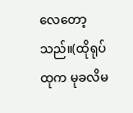လေတော့သည်။(ထိုရုပ်ထုက မုခလိမ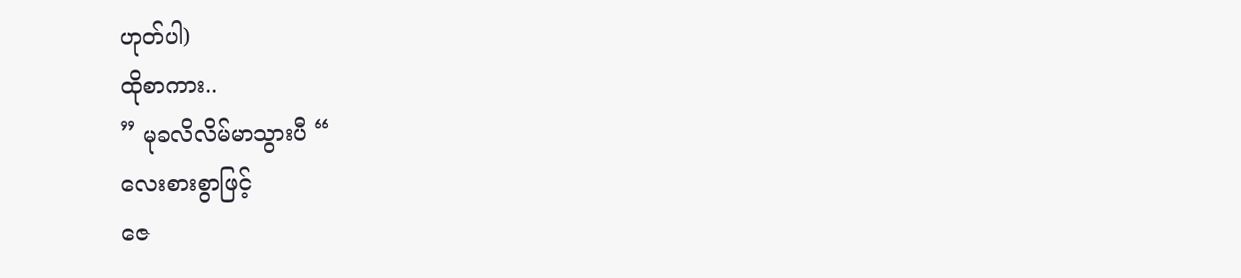ဟုတ်ပါ)
ထိုစာကား..
” မုခလိလိမ်မာသွားပီ “
လေးစားစွာဖြင့်
ဇေ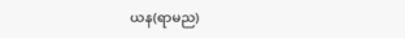ယန(ရာမည)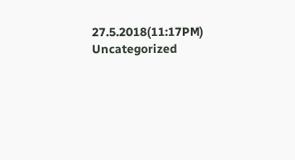27.5.2018(11:17PM)
Uncategorized